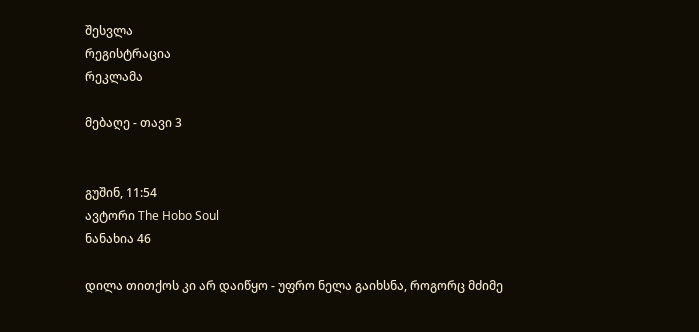შესვლა
რეგისტრაცია
რეკლამა

მებაღე - თავი 3


გუშინ, 11:54
ავტორი The Hobo Soul
ნანახია 46

დილა თითქოს კი არ დაიწყო - უფრო ნელა გაიხსნა, როგორც მძიმე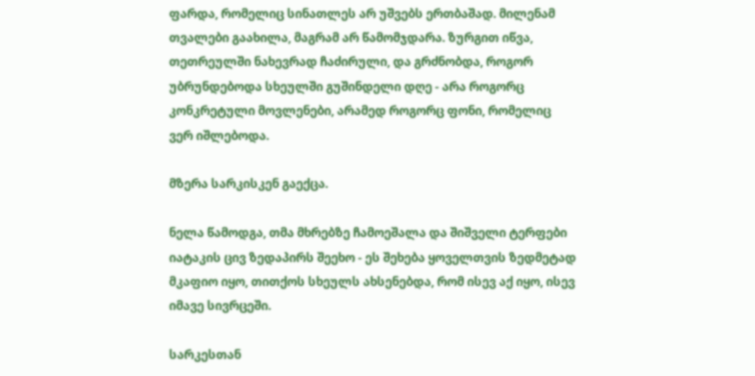ფარდა, რომელიც სინათლეს არ უშვებს ერთბაშად. მილენამ თვალები გაახილა, მაგრამ არ წამომჯდარა. ზურგით იწვა, თეთრეულში ნახევრად ჩაძირული, და გრძნობდა, როგორ უბრუნდებოდა სხეულში გუშინდელი დღე - არა როგორც კონკრეტული მოვლენები, არამედ როგორც ფონი, რომელიც ვერ იშლებოდა.

მზერა სარკისკენ გაექცა.

ნელა წამოდგა, თმა მხრებზე ჩამოეშალა და შიშველი ტერფები იატაკის ცივ ზედაპირს შეეხო - ეს შეხება ყოველთვის ზედმეტად მკაფიო იყო, თითქოს სხეულს ახსენებდა, რომ ისევ აქ იყო, ისევ იმავე სივრცეში.

სარკესთან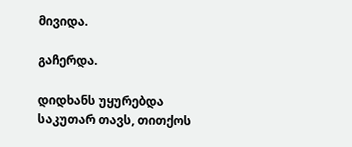მივიდა.

გაჩერდა.

დიდხანს უყურებდა საკუთარ თავს, თითქოს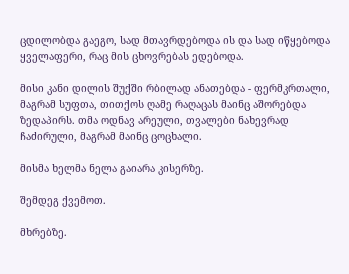ცდილობდა გაეგო, სად მთავრდებოდა ის და სად იწყებოდა ყველაფერი, რაც მის ცხოვრებას ედებოდა.

მისი კანი დილის შუქში რბილად ანათებდა - ფერმკრთალი, მაგრამ სუფთა, თითქოს ღამე რაღაცას მაინც აშორებდა ზედაპირს. თმა ოდნავ არეული, თვალები ნახევრად ჩაძირული, მაგრამ მაინც ცოცხალი.

მისმა ხელმა ნელა გაიარა კისერზე.

შემდეგ ქვემოთ.

მხრებზე.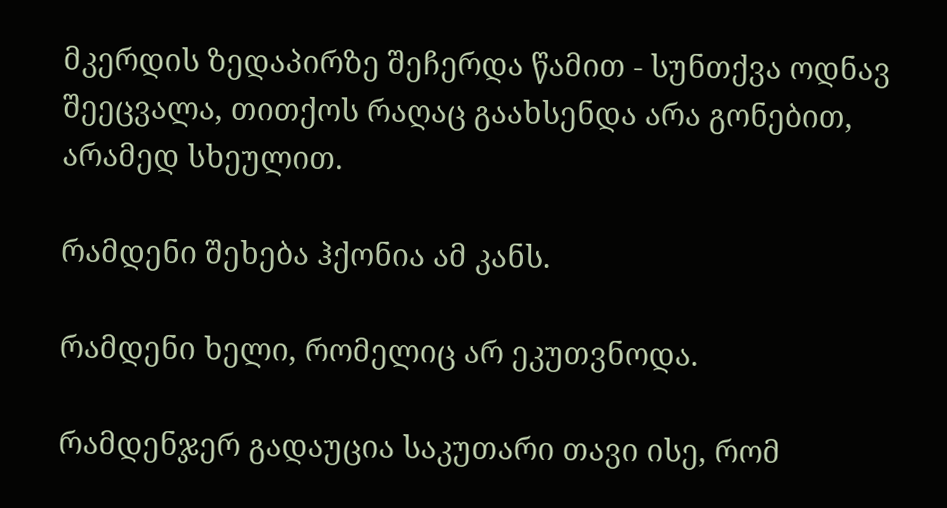მკერდის ზედაპირზე შეჩერდა წამით - სუნთქვა ოდნავ შეეცვალა, თითქოს რაღაც გაახსენდა არა გონებით, არამედ სხეულით.

რამდენი შეხება ჰქონია ამ კანს.

რამდენი ხელი, რომელიც არ ეკუთვნოდა.

რამდენჯერ გადაუცია საკუთარი თავი ისე, რომ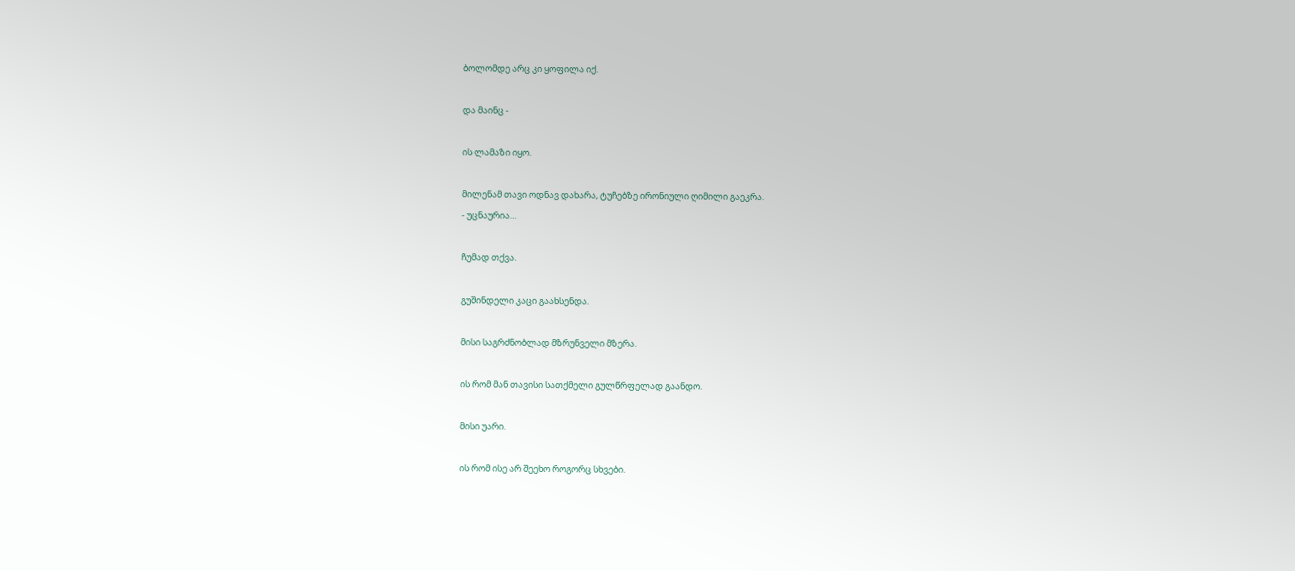ბოლომდე არც კი ყოფილა იქ.

და მაინც -

ის ლამაზი იყო.

მილენამ თავი ოდნავ დახარა, ტუჩებზე ირონიული ღიმილი გაეკრა.
- უცნაურია…

ჩუმად თქვა.

გუშინდელი კაცი გაახსენდა.

მისი საგრძნობლად მზრუნველი მზერა.

ის რომ მან თავისი სათქმელი გულწრფელად გაანდო.

მისი უარი.

ის რომ ისე არ შეეხო როგორც სხვები.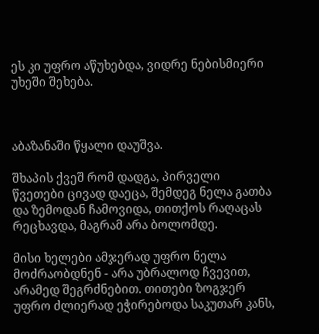ეს კი უფრო აწუხებდა, ვიდრე ნებისმიერი უხეში შეხება.



აბაზანაში წყალი დაუშვა.

შხაპის ქვეშ რომ დადგა, პირველი წვეთები ცივად დაეცა, შემდეგ ნელა გათბა და ზემოდან ჩამოვიდა, თითქოს რაღაცას რეცხავდა, მაგრამ არა ბოლომდე.

მისი ხელები ამჯერად უფრო ნელა მოძრაობდნენ - არა უბრალოდ ჩვევით, არამედ შეგრძნებით. თითები ზოგჯერ უფრო ძლიერად ეჭირებოდა საკუთარ კანს,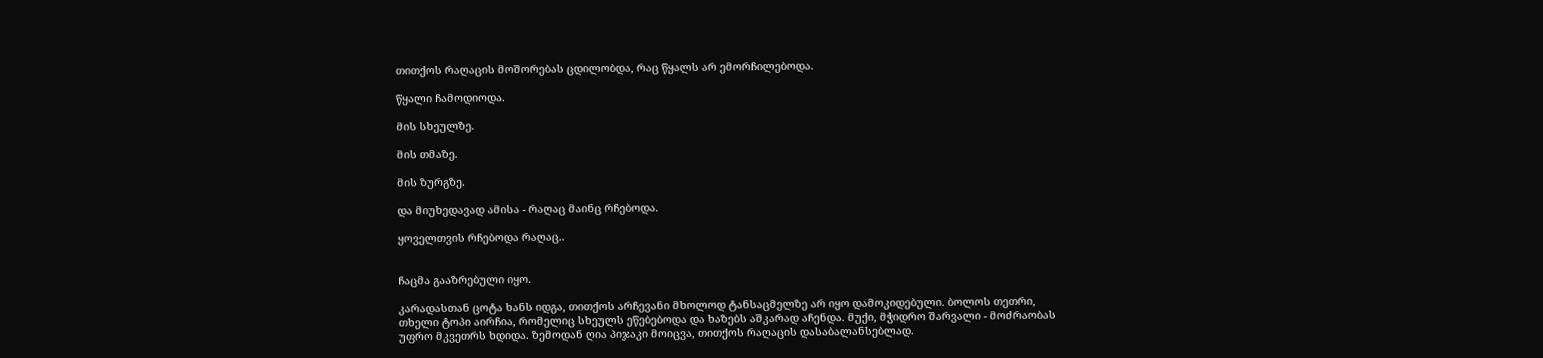თითქოს რაღაცის მოშორებას ცდილობდა, რაც წყალს არ ემორჩილებოდა.

წყალი ჩამოდიოდა.

მის სხეულზე.

მის თმაზე.

მის ზურგზე.

და მიუხედავად ამისა - რაღაც მაინც რჩებოდა.

ყოველთვის რჩებოდა რაღაც..


ჩაცმა გააზრებული იყო.

კარადასთან ცოტა ხანს იდგა, თითქოს არჩევანი მხოლოდ ტანსაცმელზე არ იყო დამოკიდებული. ბოლოს თეთრი, თხელი ტოპი აირჩია, რომელიც სხეულს ეწებებოდა და ხაზებს აშკარად აჩენდა. მუქი, მჭიდრო შარვალი - მოძრაობას უფრო მკვეთრს ხდიდა. ზემოდან ღია პიჯაკი მოიცვა, თითქოს რაღაცის დასაბალანსებლად.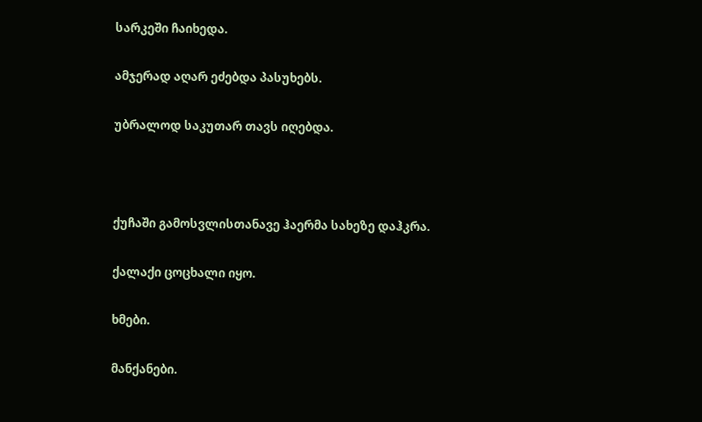სარკეში ჩაიხედა.

ამჯერად აღარ ეძებდა პასუხებს.

უბრალოდ საკუთარ თავს იღებდა.



ქუჩაში გამოსვლისთანავე ჰაერმა სახეზე დაჰკრა.

ქალაქი ცოცხალი იყო.

ხმები.

მანქანები.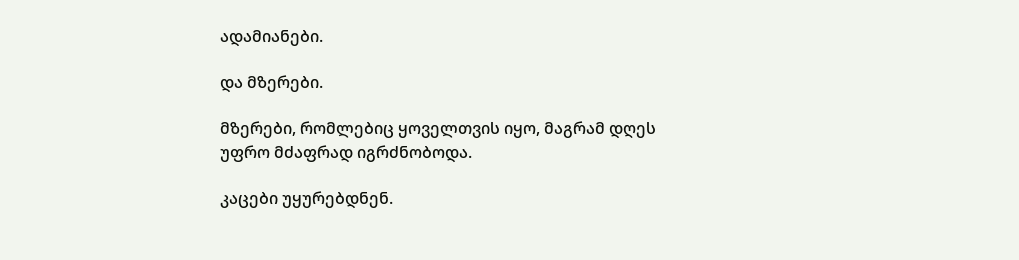ადამიანები.

და მზერები.

მზერები, რომლებიც ყოველთვის იყო, მაგრამ დღეს უფრო მძაფრად იგრძნობოდა.

კაცები უყურებდნენ.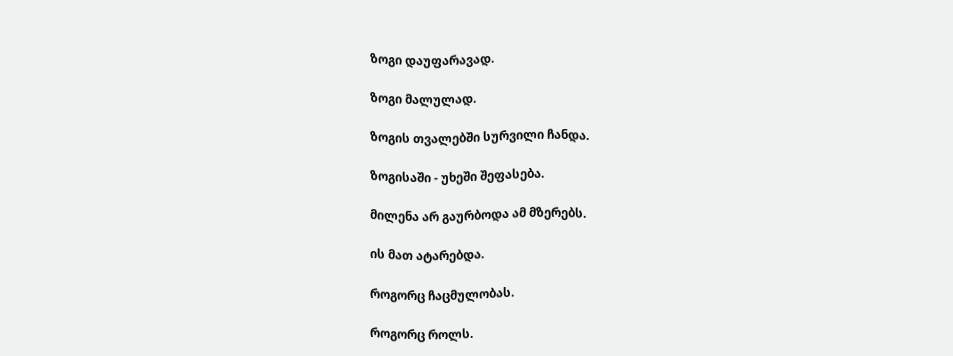ზოგი დაუფარავად.

ზოგი მალულად.

ზოგის თვალებში სურვილი ჩანდა.

ზოგისაში - უხეში შეფასება.

მილენა არ გაურბოდა ამ მზერებს.

ის მათ ატარებდა.

როგორც ჩაცმულობას.

როგორც როლს.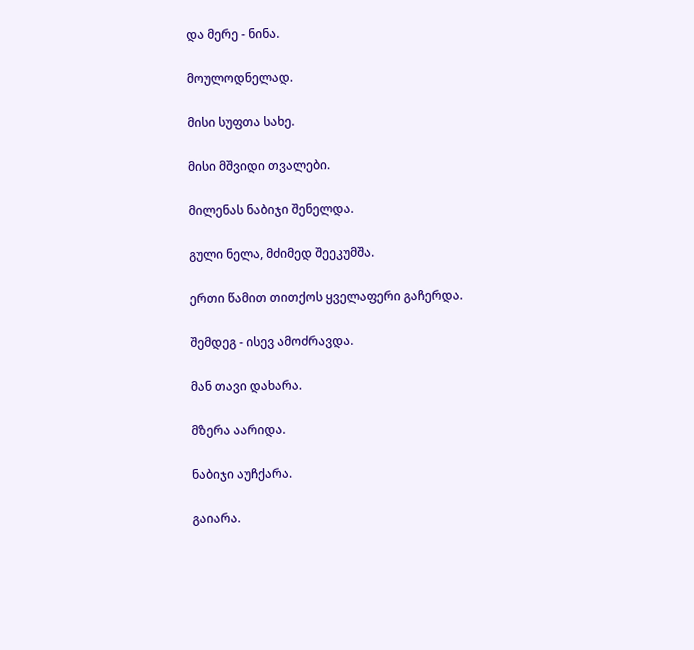და მერე - ნინა.

მოულოდნელად.

მისი სუფთა სახე.

მისი მშვიდი თვალები.

მილენას ნაბიჯი შენელდა.

გული ნელა, მძიმედ შეეკუმშა.

ერთი წამით თითქოს ყველაფერი გაჩერდა.

შემდეგ - ისევ ამოძრავდა.

მან თავი დახარა.

მზერა აარიდა.

ნაბიჯი აუჩქარა.

გაიარა.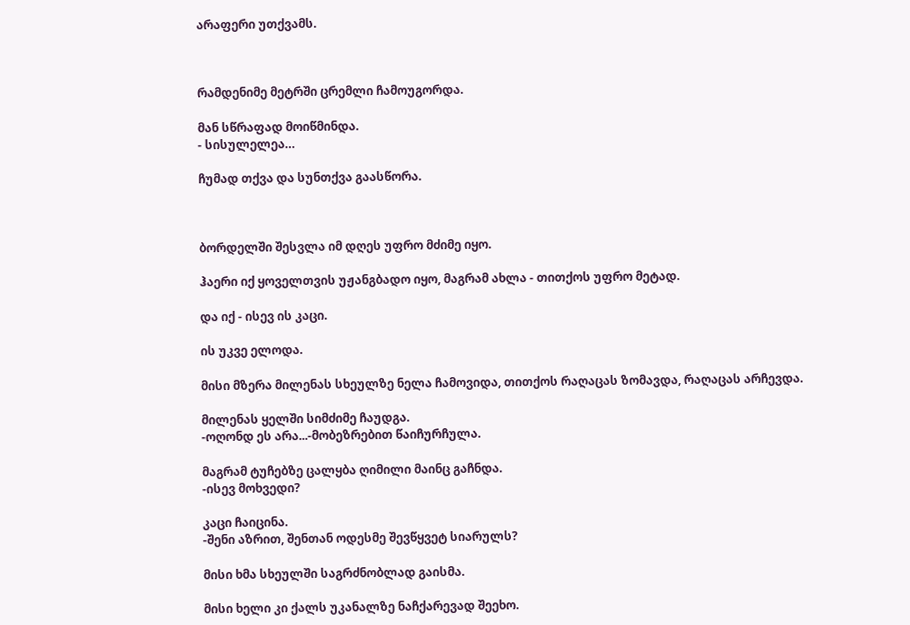არაფერი უთქვამს.



რამდენიმე მეტრში ცრემლი ჩამოუგორდა.

მან სწრაფად მოიწმინდა.
- სისულელეა…

ჩუმად თქვა და სუნთქვა გაასწორა.



ბორდელში შესვლა იმ დღეს უფრო მძიმე იყო.

ჰაერი იქ ყოველთვის უჟანგბადო იყო, მაგრამ ახლა - თითქოს უფრო მეტად.

და იქ - ისევ ის კაცი.

ის უკვე ელოდა.

მისი მზერა მილენას სხეულზე ნელა ჩამოვიდა, თითქოს რაღაცას ზომავდა, რაღაცას არჩევდა.

მილენას ყელში სიმძიმე ჩაუდგა.
-ოღონდ ეს არა...-მობეზრებით წაიჩურჩულა.

მაგრამ ტუჩებზე ცალყბა ღიმილი მაინც გაჩნდა.
-ისევ მოხვედი?

კაცი ჩაიცინა.
-შენი აზრით, შენთან ოდესმე შევწყვეტ სიარულს?

მისი ხმა სხეულში საგრძნობლად გაისმა.

მისი ხელი კი ქალს უკანალზე ნაჩქარევად შეეხო.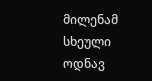მილენამ სხეული ოდნავ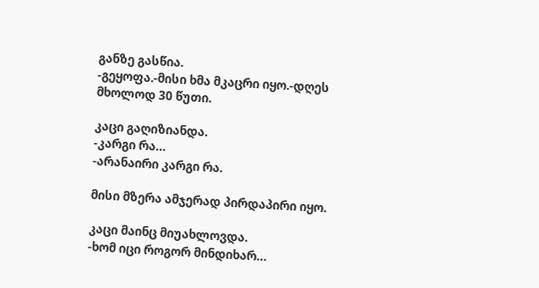განზე გასწია.
-გეყოფა.-მისი ხმა მკაცრი იყო.-დღეს მხოლოდ 30 წუთი.

კაცი გაღიზიანდა.
-კარგი რა…
-არანაირი კარგი რა.

მისი მზერა ამჯერად პირდაპირი იყო.

კაცი მაინც მიუახლოვდა.
-ხომ იცი როგორ მინდიხარ…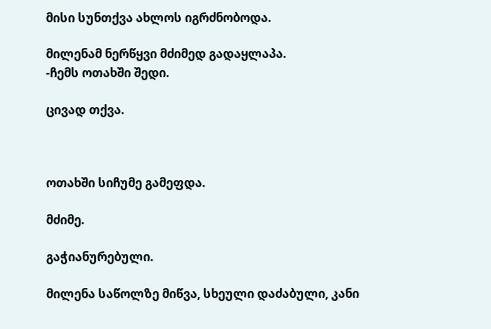მისი სუნთქვა ახლოს იგრძნობოდა.

მილენამ ნერწყვი მძიმედ გადაყლაპა.
-ჩემს ოთახში შედი.

ცივად თქვა.



ოთახში სიჩუმე გამეფდა.

მძიმე.

გაჭიანურებული.

მილენა საწოლზე მიწვა, სხეული დაძაბული, კანი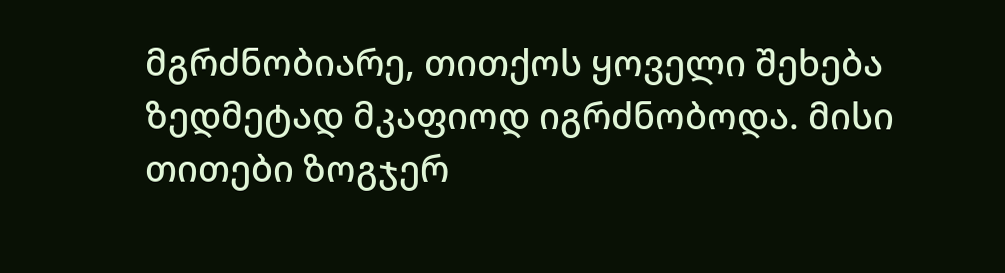მგრძნობიარე, თითქოს ყოველი შეხება ზედმეტად მკაფიოდ იგრძნობოდა. მისი თითები ზოგჯერ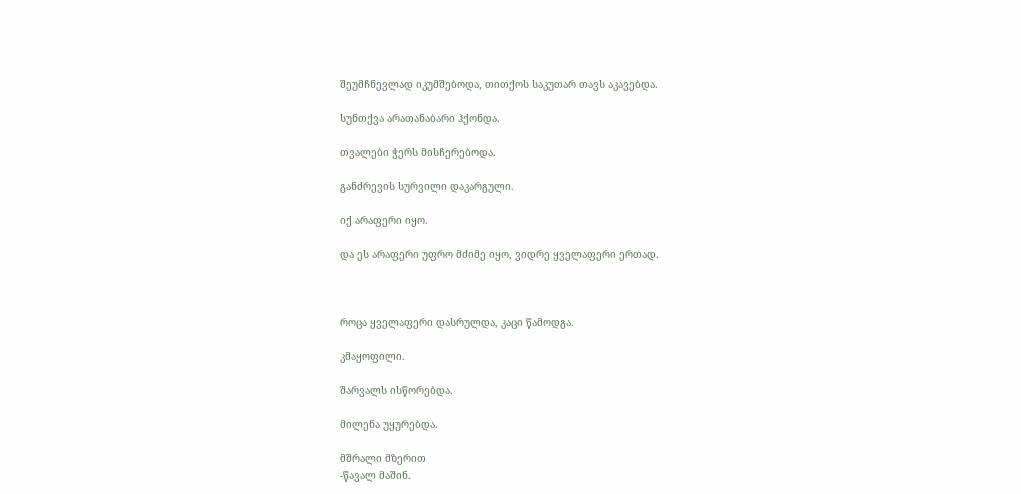შეუმჩნევლად იკუმშებოდა, თითქოს საკუთარ თავს აკავებდა.

სუნთქვა არათანაბარი ჰქონდა.

თვალები ჭერს მისჩერებოდა.

განძრევის სურვილი დაკარგული.

იქ არაფერი იყო.

და ეს არაფერი უფრო მძიმე იყო, ვიდრე ყველაფერი ერთად.



როცა ყველაფერი დასრულდა, კაცი წამოდგა.

კმაყოფილი.

შარვალს ისწორებდა.

მილენა უყურებდა.

მშრალი მზერით
-წავალ მაშინ.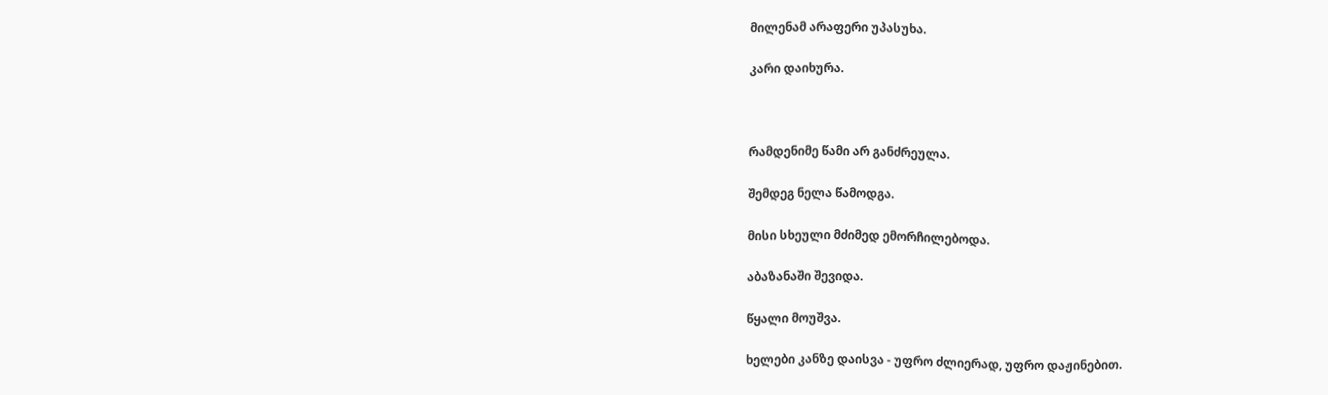მილენამ არაფერი უპასუხა.

კარი დაიხურა.



რამდენიმე წამი არ განძრეულა.

შემდეგ ნელა წამოდგა.

მისი სხეული მძიმედ ემორჩილებოდა.

აბაზანაში შევიდა.

წყალი მოუშვა.

ხელები კანზე დაისვა - უფრო ძლიერად, უფრო დაჟინებით.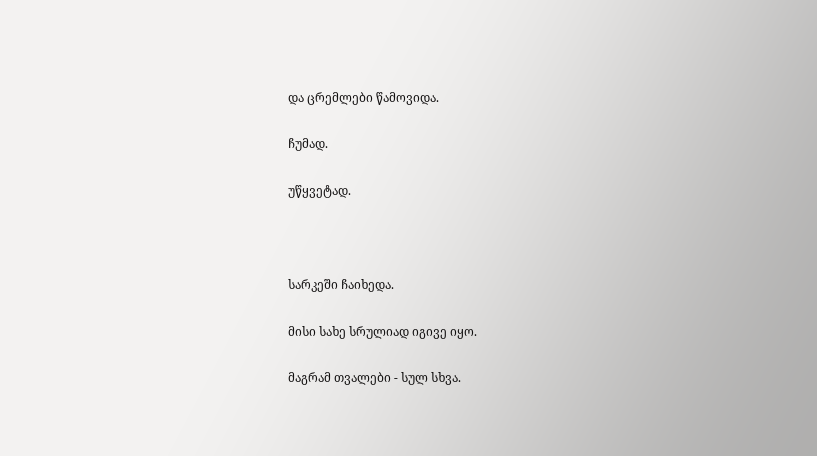და ცრემლები წამოვიდა.

ჩუმად.

უწყვეტად.



სარკეში ჩაიხედა.

მისი სახე სრულიად იგივე იყო.

მაგრამ თვალები - სულ სხვა.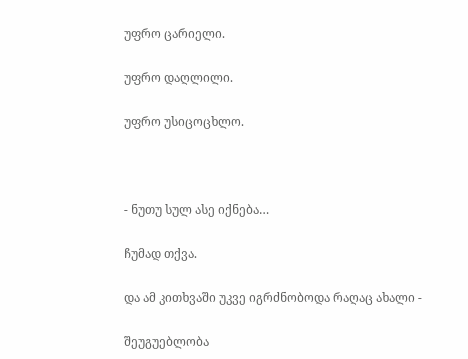უფრო ცარიელი.

უფრო დაღლილი.

უფრო უსიცოცხლო.



- ნუთუ სულ ასე იქნება…

ჩუმად თქვა.

და ამ კითხვაში უკვე იგრძნობოდა რაღაც ახალი -

შეუგუებლობა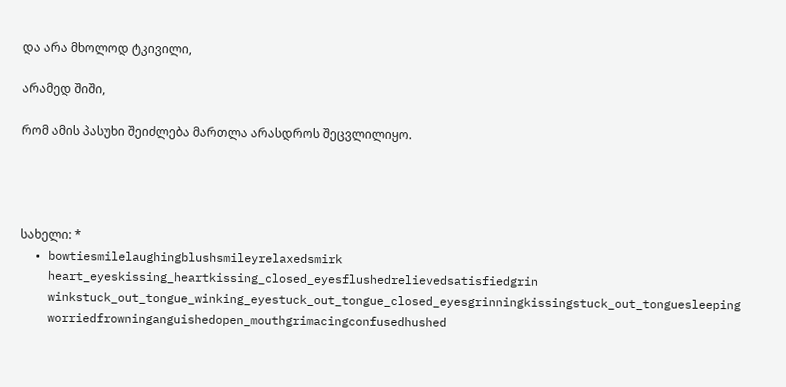და არა მხოლოდ ტკივილი,

არამედ შიში,

რომ ამის პასუხი შეიძლება მართლა არასდროს შეცვლილიყო.




სახელი: *
  • bowtiesmilelaughingblushsmileyrelaxedsmirk
    heart_eyeskissing_heartkissing_closed_eyesflushedrelievedsatisfiedgrin
    winkstuck_out_tongue_winking_eyestuck_out_tongue_closed_eyesgrinningkissingstuck_out_tonguesleeping
    worriedfrowninganguishedopen_mouthgrimacingconfusedhushed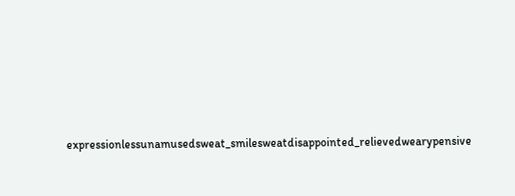expressionlessunamusedsweat_smilesweatdisappointed_relievedwearypensive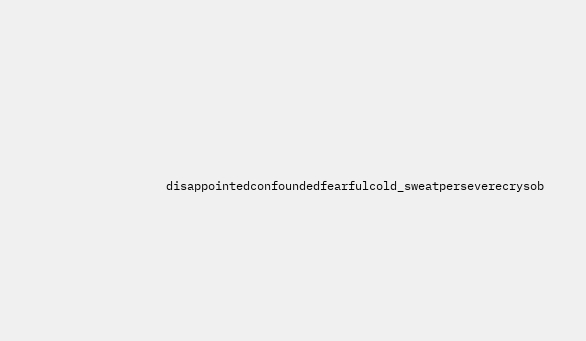disappointedconfoundedfearfulcold_sweatperseverecrysob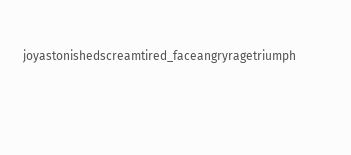joyastonishedscreamtired_faceangryragetriumph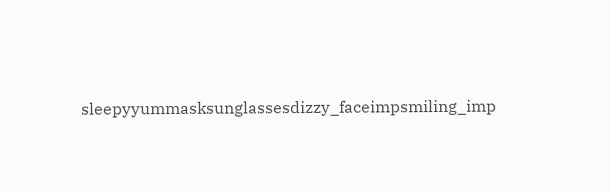sleepyyummasksunglassesdizzy_faceimpsmiling_imp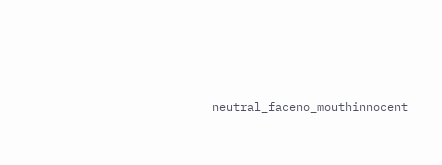neutral_faceno_mouthinnocent